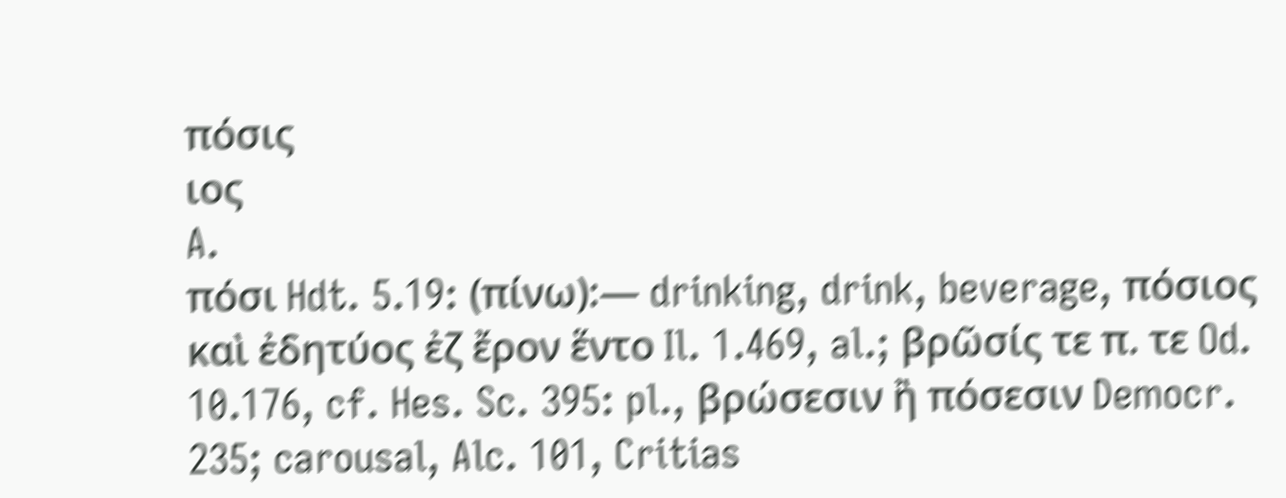πόσις
ιος
A.
πόσι Hdt. 5.19: (πίνω):— drinking, drink, beverage, πόσιος καὶ ἐδητύος ἐζ ἔρον ἕντο Il. 1.469, al.; βρῶσίς τε π. τε Od. 10.176, cf. Hes. Sc. 395: pl., βρώσεσιν ἢ πόσεσιν Democr. 235; carousal, Alc. 101, Critias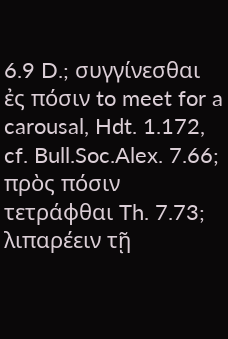6.9 D.; συγγίνεσθαι ἐς πόσιν to meet for a carousal, Hdt. 1.172, cf. Bull.Soc.Alex. 7.66; πρὸς πόσιν τετράφθαι Th. 7.73; λιπαρέειν τῇ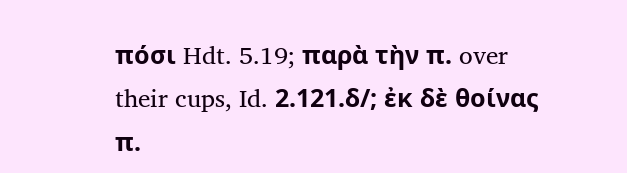πόσι Hdt. 5.19; παρὰ τὴν π. over their cups, Id. 2.121.δ/; ἐκ δὲ θοίνας π.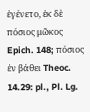ἐγένετο, ἐκ δὲ πόσιος μῶκος Epich. 148; πόσιος ἐν βάθει Theoc. 14.29: pl., Pl. Lg.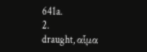641a.
2.
draught, αἷμα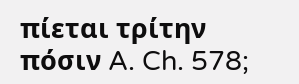πίεται τρίτην πόσιν A. Ch. 578;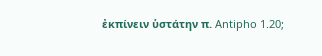ἐκπίνειν ὑστάτην π. Antipho 1.20;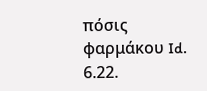πόσις φαρμάκου Id. 6.22.